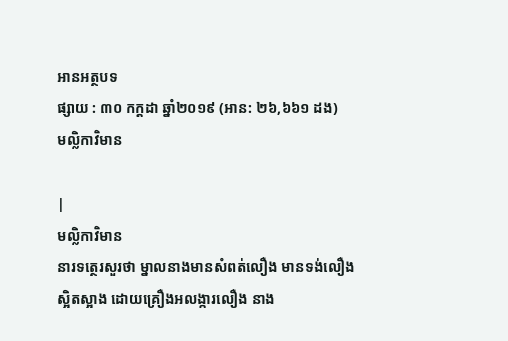អានអត្ថបទ
ផ្សាយ : ៣០ កក្តដា ឆ្នាំ២០១៩ (អាន: ២៦,៦៦១ ដង)
មល្លិកាវិមាន

|
មល្លិកាវិមាន
នារទត្ថេរសួរថា ម្នាលនាងមានសំពត់លឿង មានទង់លឿង ស្អិតស្អាង ដោយគ្រឿងអលង្ការលឿង នាង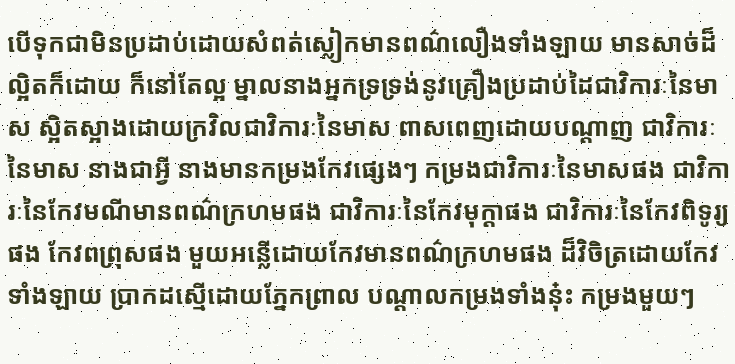បើទុកជាមិនប្រដាប់ដោយសំពត់ស្លៀកមានពណ៌លឿងទាំងឡាយ មានសាច់ដ៏ល្អិតក៏ដោយ ក៏នៅតែល្អ ម្នាលនាងអ្នកទ្រទ្រង់នូវគ្រឿងប្រដាប់ដៃជាវិការៈនៃមាស ស្អិតស្អាងដោយក្រវិលជាវិការៈនៃមាស ពាសពេញដោយបណ្តាញ ជាវិការៈនៃមាស នាងជាអ្វី នាងមានកម្រងកែវផ្សេងៗ កម្រងជាវិការៈនៃមាសផង ជាវិការៈនៃកែវមណីមានពណ៌ក្រហមផង ជាវិការៈនៃកែវមុក្តាផង ជាវិការៈនៃកែវពិទូរ្យផង កែវពព្រុសផង មួយអន្លើដោយកែវមានពណ៌ក្រហមផង ដ៏វិចិត្រដោយកែវទាំងឡាយ ប្រាកដស្មើដោយភ្នែកព្រាល បណ្តាលកម្រងទាំងនុ៎ះ កម្រងមួយៗ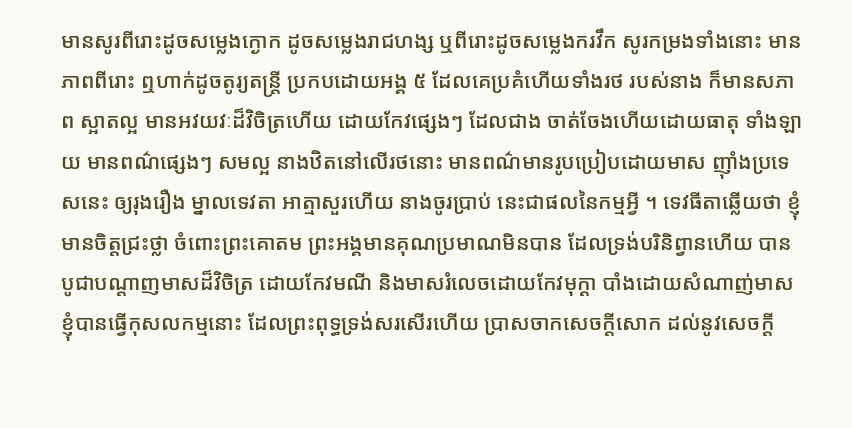មានសូរពីរោះដូចសម្លេងក្ងោក ដូចសម្លេងរាជហង្ស ឬពីរោះដូចសម្លេងករវឹក សូរកម្រងទាំងនោះ មានភាពពីរោះ ឮហាក់ដូចតូរ្យតន្រ្តី ប្រកបដោយអង្គ ៥ ដែលគេប្រគំហើយទាំងរថ របស់នាង ក៏មានសភាព ស្អាតល្អ មានអវយវៈដ៏វិចិត្រហើយ ដោយកែវផ្សេងៗ ដែលជាង ចាត់ចែងហើយដោយធាតុ ទាំងឡាយ មានពណ៌ផ្សេងៗ សមល្អ នាងឋិតនៅលើរថនោះ មានពណ៌មានរូបប្រៀបដោយមាស ញ៉ាំងប្រទេសនេះ ឲ្យរុងរឿង ម្នាលទេវតា អាត្មាសួរហើយ នាងចូរប្រាប់ នេះជាផលនៃកម្មអ្វី ។ ទេវធីតាឆ្លើយថា ខ្ញុំមានចិត្តជ្រះថ្លា ចំពោះព្រះគោតម ព្រះអង្គមានគុណប្រមាណមិនបាន ដែលទ្រង់បរិនិព្វានហើយ បានបូជាបណ្តាញមាសដ៏វិចិត្រ ដោយកែវមណី និងមាសរំលេចដោយកែវមុក្តា បាំងដោយសំណាញ់មាស ខ្ញុំបានធ្វើកុសលកម្មនោះ ដែលព្រះពុទ្ធទ្រង់សរសើរហើយ ប្រាសចាកសេចក្តីសោក ដល់នូវសេចក្តី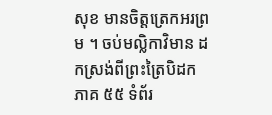សុខ មានចិត្តត្រេកអរព្រម ។ ចប់មល្លិកាវិមាន ដកស្រង់ពីព្រះត្រៃបិដក ភាគ ៥៥ ទំព័រ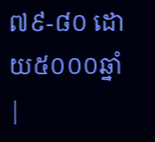៧៩-៨០ ដោយ៥០០០ឆ្នាំ |